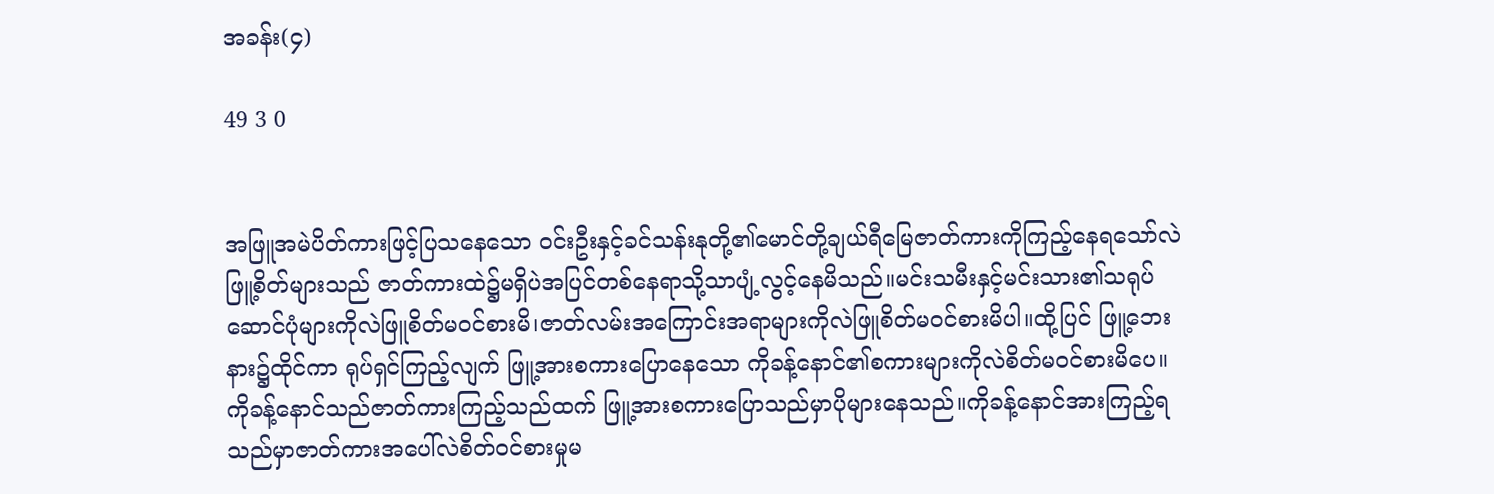အခန်း(၄)

49 3 0


အဖြူအမဲပိတ်ကားဖြင့်ပြသနေသော ဝင်းဦးနှင့်ခင်သန်းနုတို့၏မောင်တို့ချယ်ရီမြေဇာတ်ကားကိုကြည့်နေရသော်လဲ ဖြူ့စိတ်များသည် ဇာတ်ကားထဲ၌မရှိပဲအပြင်တစ်နေရာသို့သာပျံ့လွင့်နေမိသည်။မင်းသမီးနှင့်မင်းသား၏သရုပ်ဆောင်ပုံများကိုလဲဖြူစိတ်မဝင်စားမိ၊ဇာတ်လမ်းအကြောင်းအရာများကိုလဲဖြူစိတ်မဝင်စားမိပါ။ထို့ပြင် ဖြူ့ဘေးနား၌ထိုင်ကာ ရုပ်ရှင်ကြည့်လျက် ဖြူ့အားစကားပြောနေသော ကိုခန့်နောင်၏စကားများကိုလဲစိတ်မဝင်စားမိပေ။ကိုခန့်နောင်သည်ဇာတ်ကားကြည့်သည်ထက် ဖြူ့အားစကားပြောသည်မှာပိုများနေသည်။ကိုခန့်နောင်အားကြည့်ရသည်မှာဇာတ်ကားအပေါ်လဲစိတ်ဝင်စားမှုမ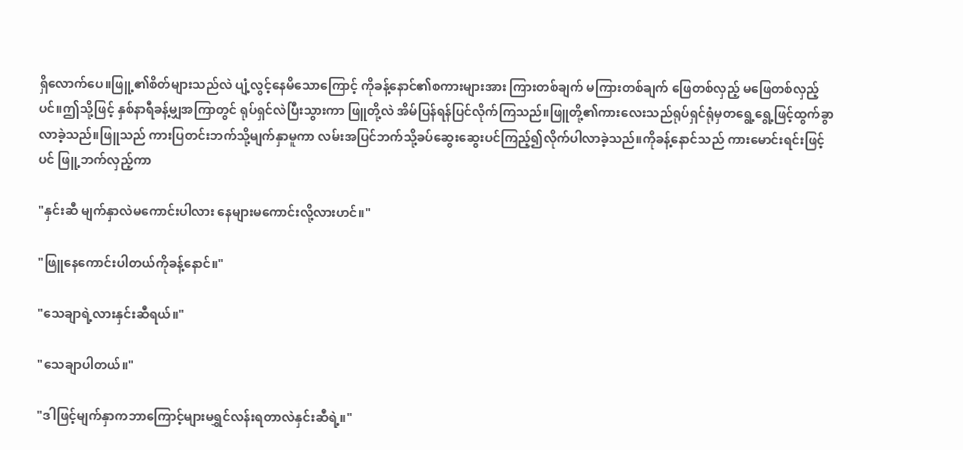ရှိလောက်ပေ။ဖြူ့၏စိတ်များသည်လဲ ပျံ့လွင့်နေမိသောကြောင့် ကိုခန့်နောင်၏စကားများအား ကြားတစ်ချက် မကြားတစ်ချက် ဖြေတစ်လှည့် မဖြေတစ်လှည့်ပင်။ဤသို့ဖြင့် နှစ်နာရီခန့်မျှအကြာတွင် ရုပ်ရှင်လဲပြီးသွားကာ ဖြူတို့လဲ အိမ်ပြန်ရန်ပြင်လိုက်ကြသည်။ဖြူတို့၏ကားလေးသည်ရုပ်ရှင်ရုံမှတရွေ့ရွေ့ဖြင့်ထွက်ခွာလာခဲ့သည်။ဖြူသည် ကားပြတင်းဘက်သို့မျက်နှာမူကာ လမ်းအပြင်ဘက်သို့ခပ်ဆွေးဆွေးပင်ကြည့်၍လိုက်ပါလာခဲ့သည်။ကိုခန့်နောင်သည် ကားမောင်းရင်းဖြင့်ပင် ဖြူ့ဘက်လှည့်ကာ

"နှင်းဆီ မျက်နှာလဲမကောင်းပါလား နေများမကောင်းလို့လားဟင်။"

"ဖြူနေကောင်းပါတယ်ကိုခန့်နောင်။"

"သေချာရဲ့လားနှင်းဆီရယ်။"

"သေချာပါတယ်။"

"ဒါဖြင့်မျက်နှာကဘာကြောင့်များမရွှင်လန်းရတာလဲနှင်းဆီရဲ့။"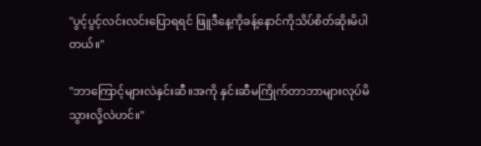"ပွင့်ပွင့်လင်းလင်းပြောရရင် ဖြူဒီနေ့ကိုခန့်နောင်ကိုသိပ်စိတ်ဆိုးမိပါတယ်။"

"ဘာကြောင့်များလဲနှင်းဆီ။အကို နှင်းဆီမကြိုက်တာဘာများလုပ်မိသွားလို့လဲဟင်။"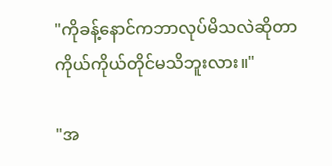"ကိုခန့်နောင်ကဘာလုပ်မိသလဲဆိုတာ ကိုယ်ကိုယ်တိုင်မသိဘူးလား။"

"အ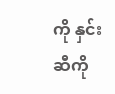ကို နှင်းဆီကို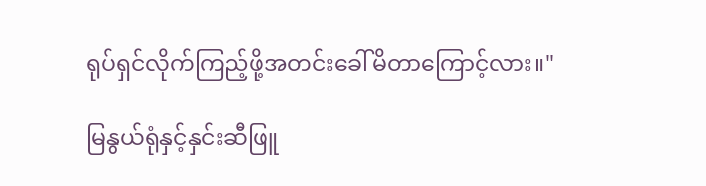ရုပ်ရှင်လိုက်ကြည့်ဖို့အတင်းခေါ်မိတာကြောင့်လား။"

မြနွယ်ရုံနှင့်နှင်းဆီဖြူ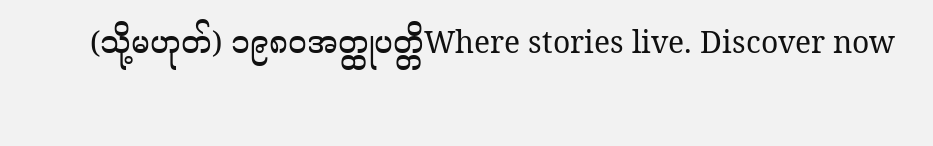(သို့မဟုတ်) ၁၉၈၀အတ္ထုပတ္တိWhere stories live. Discover now